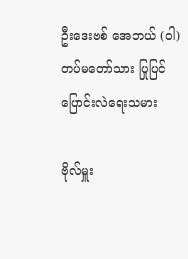ဦးဒေးဗစ် အေဘယ် (ဝါ) တပ်မတော်သား ပြုပြင်ပြောင်းလဲရေးသမား

ဗိုလ်မှူး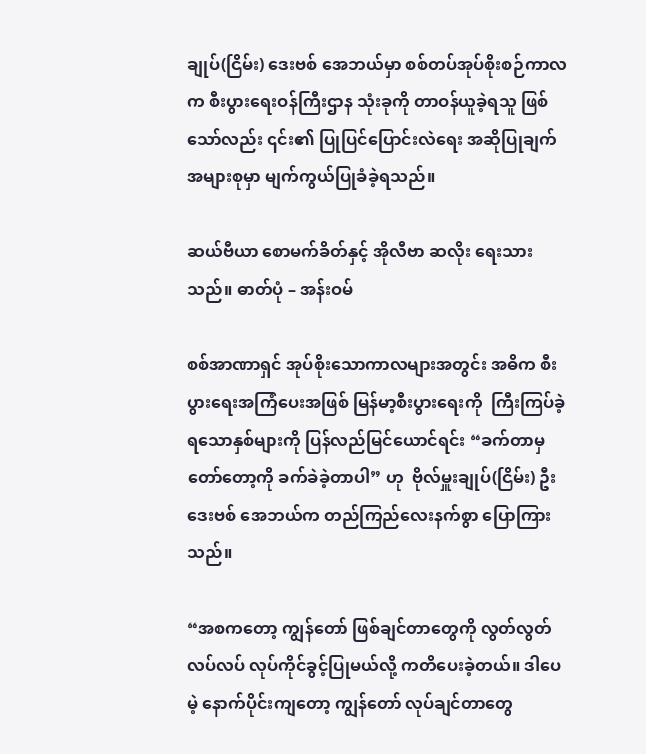ချုပ်(ငြိမ်း) ဒေးဗစ် အေဘယ်မှာ စစ်တပ်အုပ်စိုးစဉ်ကာလက စီးပွားရေးဝန်ကြီးဌာန သုံးခုကို တာဝန်ယူခဲ့ရသူ ဖြစ်သော်လည်း ၎င်း၏ ပြုပြင်ပြောင်းလဲရေး အဆိုပြုချက် အများစုမှာ မျက်ကွယ်ပြုခံခဲ့ရသည်။

ဆယ်ဗီယာ စောမက်ခိတ်နှင့် အိုလီဗာ ဆလိုး ရေးသားသည်။ ဓာတ်ပုံ – အန်းဝမ်

စစ်အာဏာရှင် အုပ်စိုးသောကာလများအတွင်း အဓိက စီးပွားရေးအကြံပေးအဖြစ် မြန်မာ့စီးပွားရေးကို  ကြီးကြပ်ခဲ့ရသောနှစ်များကို ပြန်လည်မြင်ယောင်ရင်း “ခက်တာမှ တော်တော့ကို ခက်ခဲခဲ့တာပါ” ဟု  ဗိုလ်မှူးချုပ်(ငြိမ်း) ဦးဒေးဗစ် အေဘယ်က တည်ကြည်လေးနက်စွာ ပြောကြားသည်။

“အစကတော့ ကျွန်တော် ဖြစ်ချင်တာတွေကို လွတ်လွတ်လပ်လပ် လုပ်ကိုင်ခွင့်ပြုမယ်လို့ ကတိပေးခဲ့တယ်။ ဒါပေမဲ့ နောက်ပိုင်းကျတော့ ကျွန်တော် လုပ်ချင်တာတွေ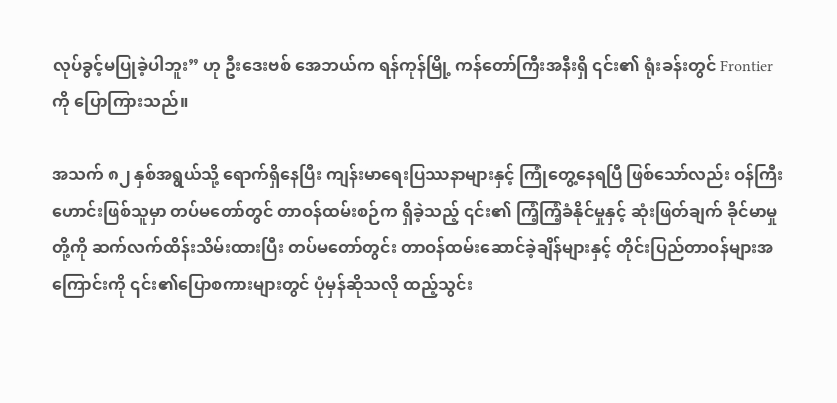လုပ်ခွင့်မပြုခဲ့ပါဘူး” ဟု ဦးဒေးဗစ် အေဘယ်က ရန်ကုန်မြို့ ကန်တော်ကြီးအနီးရှိ ၎င်း၏ ရုံးခန်းတွင် Frontier ကို ပြောကြားသည်။

အသက် ၈၂ နှစ်အရွယ်သို့ ရောက်ရှိနေပြီး ကျန်းမာရေးပြဿနာများနှင့် ကြုံတွေ့နေရပြီ ဖြစ်သော်လည်း ဝန်ကြီးဟောင်းဖြစ်သူမှာ တပ်မတော်တွင် တာဝန်ထမ်းစဉ်က ရှိခဲ့သည့် ၎င်း၏ ကြံ့ကြံ့ခံနိုင်မှုနှင့် ဆုံးဖြတ်ချက် ခိုင်မာမှုတို့ကို ဆက်လက်ထိန်းသိမ်းထားပြီး တပ်မတော်တွင်း တာဝန်ထမ်းဆောင်ခဲ့ချိန်များနှင့် တိုင်းပြည်တာဝန်များအကြောင်းကို ၎င်း၏ပြောစကားများတွင် ပုံမှန်ဆိုသလို ထည့်သွင်း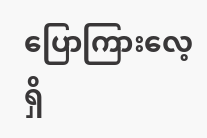ပြောကြားလေ့ရှိ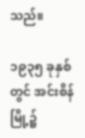သည်။

၁၉၃၅ ခုနှစ်တွင် အင်းစိန်မြို့၌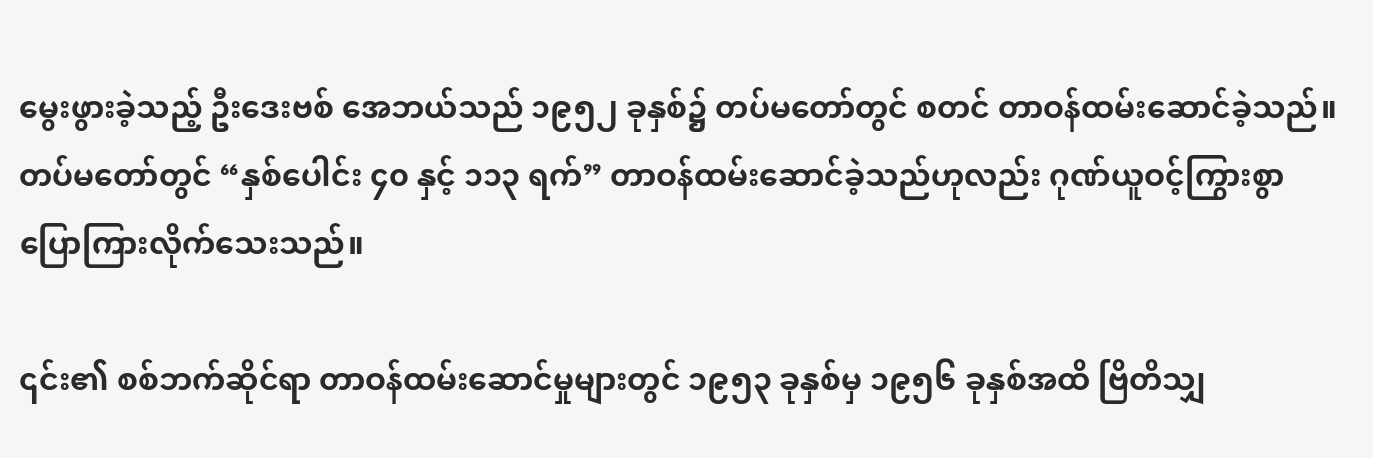မွေးဖွားခဲ့သည့် ဦးဒေးဗစ် အေဘယ်သည် ၁၉၅၂ ခုနှစ်၌ တပ်မတော်တွင် စတင် တာဝန်ထမ်းဆောင်ခဲ့သည်။ တပ်မတော်တွင် “နှစ်ပေါင်း ၄၀ နှင့် ၁၁၃ ရက်” တာဝန်ထမ်းဆောင်ခဲ့သည်ဟုလည်း ဂုဏ်ယူဝင့်ကြွားစွာ ပြောကြားလိုက်သေးသည်။

၎င်း၏ စစ်ဘက်ဆိုင်ရာ တာဝန်ထမ်းဆောင်မှုများတွင် ၁၉၅၃ ခုနှစ်မှ ၁၉၅၆ ခုနှစ်အထိ ဗြိတိသျှ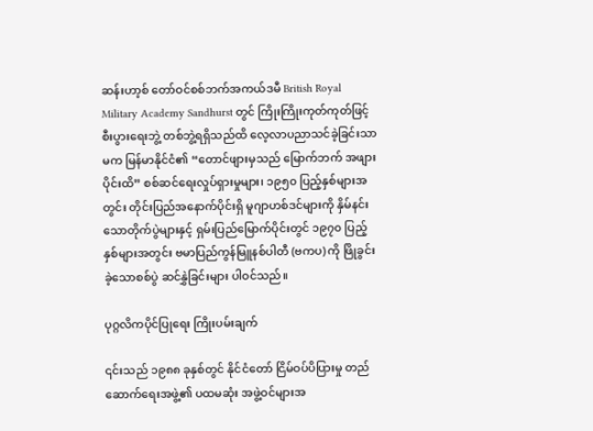ဆန်းဟာ့စ် တော်ဝင်စစ်ဘက်အကယ်ဒမီ British Royal Military Academy Sandhurst တွင် ကြိုးကြိုးကုတ်ကုတ်ဖြင့် စီးပွားရေးဘွဲ့ တစ်ဘွဲ့ရရှိသည်ထိ လေ့လာပညာသင်ခဲ့ခြင်းသာမက မြန်မာနိုင်ငံ၏ “တောင်ဖျားမှသည် မြောက်ဘက် အဖျားပိုင်းထိ” စစ်ဆင်ရေးလှုပ်ရှားမှုများ၊ ၁၉၅၀ ပြည့်နှစ်များအတွင်း တိုင်းပြည်အနောက်ပိုင်းရှိ မူဂျာဟစ်ဒင်များကို နှိမ်နင်းသောတိုက်ပွဲများနှင့် ရှမ်းပြည်မြောက်ပိုင်းတွင် ၁၉၇၀ ပြည့်နှစ်များအတွင်း ဗမာပြည်ကွန်မြူနစ်ပါတီ (ဗကပ) ကို ဖြိုခွင်းခဲ့သောစစ်ပွဲ ဆင်နွှဲခြင်းများ ပါဝင်သည်။

ပုဂ္ဂလိကပိုင်ပြုရေး ကြိုးပမ်းချက်

၎င်းသည် ၁၉၈၈ ခုနှစ်တွင် နိုင်ငံတော် ငြိမ်ဝပ်ပိပြားမှု တည်ဆောက်ရေးအဖွဲ့၏ ပထမဆုံး အဖွဲ့ဝင်များအ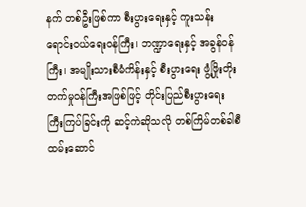နက် တစ်ဦးဖြစ်ကာ စီးပွားရေးနှင့် ကူးသန်းရောင်းဝယ်ရေးဝန်ကြီး၊ ဘဏ္ဍာရေးနှင့် အခွန်ဝန်ကြီး၊ အမျိုးသားစီမံကိန်းနှင့် စီးပွားရေး ဖွံ့ဖြိုးတိုးတက်မှုဝန်ကြီးအဖြစ်ဖြင့် တိုင်းပြည်စီးပွားရေး ကြီးကြပ်ခြင်းကို ဆင့်ကဲဆိုသလို တစ်ကြိမ်တစ်ခါစီ ထမ်းဆောင်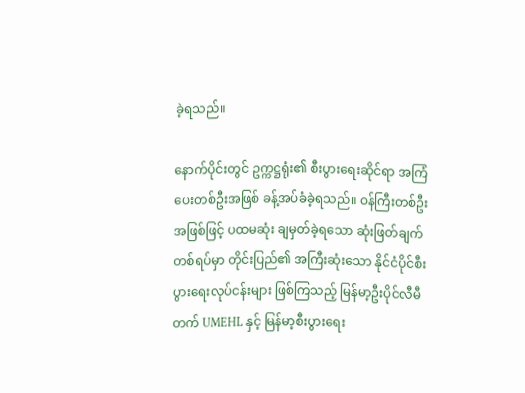ခဲ့ရသည်။

နောက်ပိုင်းတွင် ဥက္ကဋ္ဌရုံး၏ စီးပွားရေးဆိုင်ရာ အကြံပေးတစ်ဦးအဖြစ် ခန့်အပ်ခံခဲ့ရသည်။ ဝန်ကြီးတစ်ဦးအဖြစ်ဖြင့် ပထမဆုံး ချမှတ်ခဲ့ရသော ဆုံးဖြတ်ချက်တစ်ရပ်မှာ တိုင်းပြည်၏ အကြီးဆုံးသော နိုင်ငံပိုင်စီးပွားရေးလုပ်ငန်းများ ဖြစ်ကြသည့် မြန်မာ့ဦးပိုင်လီမီတက် UMEHL နှင့် မြန်မာ့စီးပွားရေး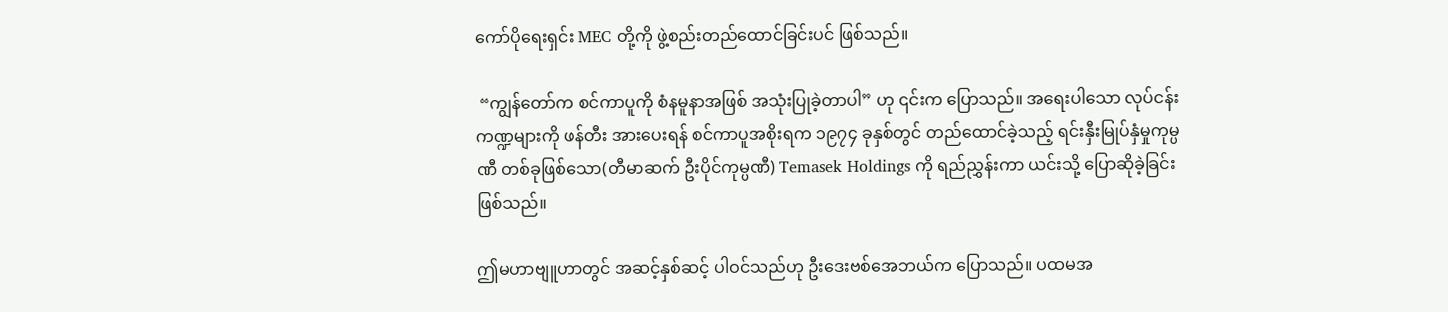ကော်ပိုရေးရှင်း MEC တို့ကို ဖွဲ့စည်းတည်ထောင်ခြင်းပင် ဖြစ်သည်။

 “ကျွန်တော်က စင်ကာပူကို စံနမူနာအဖြစ် အသုံးပြုခဲ့တာပါ” ဟု ၎င်းက ပြောသည်။ အရေးပါသော လုပ်ငန်းကဏ္ဍများကို ဖန်တီး အားပေးရန် စင်ကာပူအစိုးရက ၁၉၇၄ ခုနှစ်တွင် တည်ထောင်ခဲ့သည့် ရင်းနှီးမြုပ်နှံမှုကုမ္ပဏီ တစ်ခုဖြစ်သော(တီမာဆက် ဦးပိုင်ကုမ္ပဏီ) Temasek Holdings ကို ရည်ညွှန်းကာ ယင်းသို့ ပြောဆိုခဲ့ခြင်းဖြစ်သည်။

ဤမဟာဗျူဟာတွင် အဆင့်နှစ်ဆင့် ပါဝင်သည်ဟု ဦးဒေးဗစ်အေဘယ်က ပြောသည်။ ပထမအ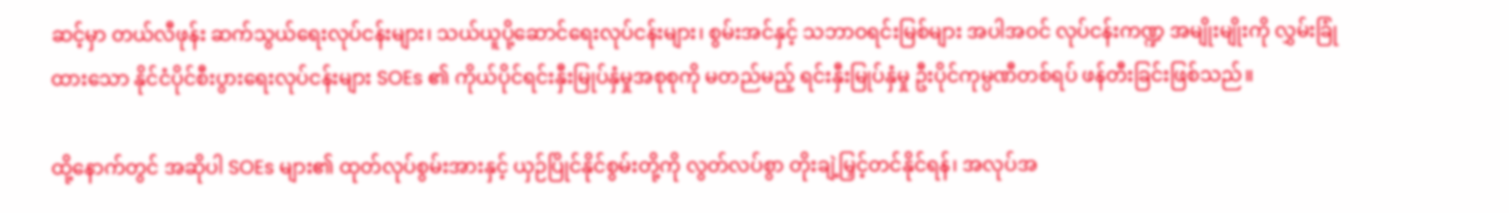ဆင့်မှာ တယ်လီဖုန်း ဆက်သွယ်ရေးလုပ်ငန်းများ၊ သယ်ယူပို့ဆောင်ရေးလုပ်ငန်းများ၊ စွမ်းအင်နှင့် သဘာဝရင်းမြစ်များ အပါအဝင် လုပ်ငန်းကဏ္ဍ အမျိုးမျိုးကို လွှမ်းခြုံထားသော နိုင်ငံပိုင်စီးပွားရေးလုပ်ငန်းများ SOEs ၏ ကိုယ်ပိုင်ရင်းနှီးမြုပ်နှံမှုအစုစုကို မတည်မည့် ရင်းနှီးမြုပ်နှံမှု ဦးပိုင်ကုမ္ပဏီတစ်ရပ် ဖန်တီးခြင်းဖြစ်သည်။

ထို့နောက်တွင် အဆိုပါ SOEs များ၏ ထုတ်လုပ်စွမ်းအားနှင့် ယှဉ်ပြိုင်နိုင်စွမ်းတို့ကို လွတ်လပ်စွာ တိုးချဲ့မြှင့်တင်နိုင်ရန်၊ အလုပ်အ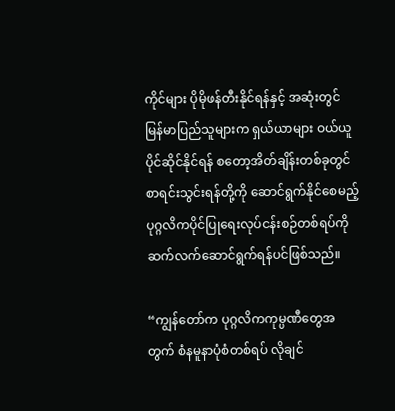ကိုင်များ ပိုမိုဖန်တီးနိုင်ရန်နှင့် အဆုံးတွင် မြန်မာပြည်သူများက ရှယ်ယာများ ဝယ်ယူပိုင်ဆိုင်နိုင်ရန် စတော့အိတ်ချိန်းတစ်ခုတွင် စာရင်းသွင်းရန်တို့ကို ဆောင်ရွက်နိုင်စေမည့် ပုဂ္ဂလိကပိုင်ပြုရေးလုပ်ငန်းစဉ်တစ်ရပ်ကို ဆက်လက်ဆောင်ရွက်ရန်ပင်ဖြစ်သည်။

“ကျွန်တော်က ပုဂ္ဂလိကကုမ္ပဏီတွေအတွက် စံနမူနာပုံစံတစ်ရပ် လိုချင်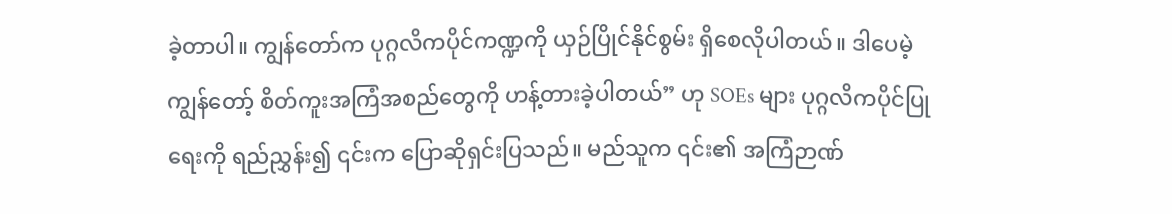ခဲ့တာပါ။ ကျွန်တော်က ပုဂ္ဂလိကပိုင်ကဏ္ဍကို ယှဉ်ပြိုင်နိုင်စွမ်း ရှိစေလိုပါတယ်။ ဒါပေမဲ့ ကျွန်တော့် စိတ်ကူးအကြံအစည်တွေကို ဟန့်တားခဲ့ပါတယ်” ဟု SOEs များ ပုဂ္ဂလိကပိုင်ပြုရေးကို ရည်ညွှန်း၍ ၎င်းက ပြောဆိုရှင်းပြသည်။ မည်သူက ၎င်း၏ အကြံဉာဏ်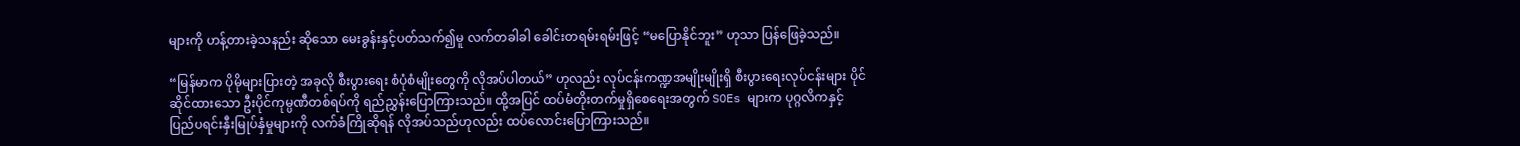များကို ဟန့်တားခဲ့သနည်း ဆိုသော မေးခွန်းနှင့်ပတ်သက်၍မူ လက်တခါခါ ခေါင်းတရမ်းရမ်းဖြင့် “မပြောနိုင်ဘူး” ဟုသာ ပြန်ဖြေခဲ့သည်။

“မြန်မာက ပိုမိုများပြားတဲ့ အခုလို စီးပွားရေး စံပုံစံမျိုးတွေကို လိုအပ်ပါတယ်” ဟုလည်း လုပ်ငန်းကဏ္ဍအမျိုးမျိုးရှိ စီးပွားရေးလုပ်ငန်းများ ပိုင်ဆိုင်ထားသော ဦးပိုင်ကုမ္ပဏီတစ်ရပ်ကို ရည်ညွှန်းပြောကြားသည်။ ထို့အပြင် ထပ်မံတိုးတက်မှုရှိစေရေးအတွက် SOEs များက ပုဂ္ဂလိကနှင့် ပြည်ပရင်းနှီးမြုပ်နှံမှုများကို လက်ခံကြိုဆိုရန် လိုအပ်သည်ဟုလည်း ထပ်လောင်းပြောကြားသည်။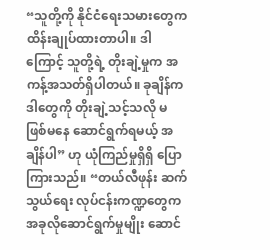“သူတို့ကို နိုင်ငံရေးသမားတွေက ထိန်းချုပ်ထားတာပါ။ ဒါကြောင့် သူတို့ရဲ့ တိုးချဲ့မှုက အကန့်အသတ်ရှိပါတယ်။ ခုချိန်က ဒါတွေကို တိုးချဲ့သင့်သလို မဖြစ်မနေ ဆောင်ရွက်ရမယ့် အချိန်ပါ” ဟု ယုံကြည်မှုရှိရှိ ပြောကြားသည်။ “တယ်လီဖုန်း ဆက်သွယ်ရေး လုပ်ငန်းကဏ္ဍတွေက အခုလိုဆောင်ရွက်မှုမျိုး ဆောင်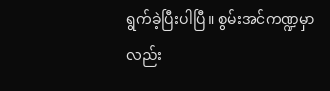ရွက်ခဲ့ပြီးပါပြီ။ စွမ်းအင်ကဏ္ဍမှာလည်း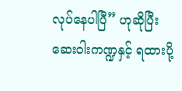လုပ်နေပါပြီ” ဟုဆိုပြီး ဆေးဝါးကဏ္ဍနှင့် ရထားပို့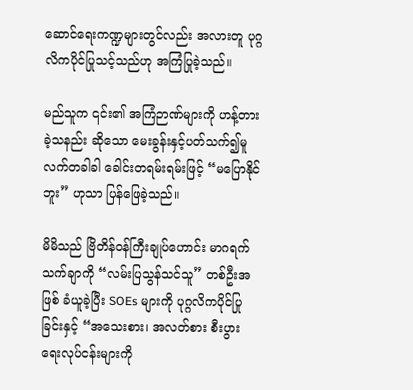ဆောင်ရေးကဏ္ဍများတွင်လည်း အလားတူ ပုဂ္ဂလိကပိုင်ပြုသင့်သည်ဟု အကြံပြုခဲ့သည်။

မည်သူက ၎င်း၏ အကြံဉာဏ်များကို ဟန့်တားခဲ့သနည်း ဆိုသော မေးခွန်းနှင့်ပတ်သက်၍မူ လက်တခါခါ ခေါင်းတရမ်းရမ်းဖြင့် “မပြောနိုင်ဘူး” ဟုသာ ပြန်ဖြေခဲ့သည်။

မိမိသည် ဗြိတိန်ဝန်ကြီးချုပ်ဟောင်း မာဂရက်သက်ချာကို “လမ်းပြသွန်သင်သူ” တစ်ဦးအဖြစ် ခံယူခဲ့ပြီး SOEs များကို ပုဂ္ဂလိကပိုင်ပြုခြင်းနှင့် “အသေးစား၊ အလတ်စား စီးပွားရေးလုပ်ငန်းများကို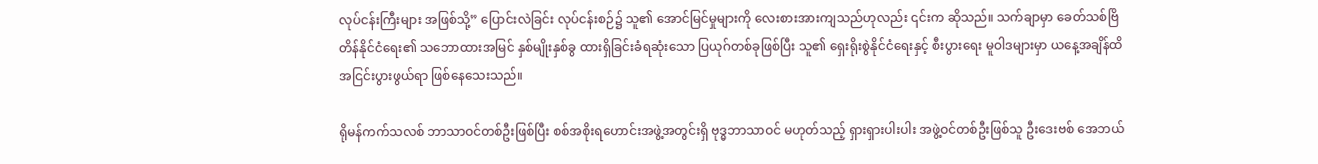လုပ်ငန်းကြီးများ အဖြစ်သို့” ပြောင်းလဲခြင်း လုပ်ငန်းစဉ်၌ သူ၏ အောင်မြင်မှုများကို လေးစားအားကျသည်ဟုလည်း ၎င်းက ဆိုသည်။ သက်ချာမှာ ခေတ်သစ်ဗြိတိန်နိုင်ငံရေး၏ သဘောထားအမြင် နှစ်မျိုးနှစ်ခွ ထားရှိခြင်းခံရဆုံးသော ပြယုဂ်တစ်ခုဖြစ်ပြီး သူ၏ ရှေးရိုးစွဲနိုင်ငံရေးနှင့် စီးပွားရေး မူဝါဒများမှာ ယနေ့အချိန်ထိ အငြင်းပွားဖွယ်ရာ ဖြစ်နေသေးသည်။

ရိုမန်ကက်သလစ် ဘာသာဝင်တစ်ဦးဖြစ်ပြီး စစ်အစိုးရဟောင်းအဖွဲ့အတွင်းရှိ ဗုဒ္ဓဘာသာဝင် မဟုတ်သည့် ရှားရှားပါးပါး အဖွဲ့ဝင်တစ်ဦးဖြစ်သူ ဦးဒေးဗစ် အေဘယ်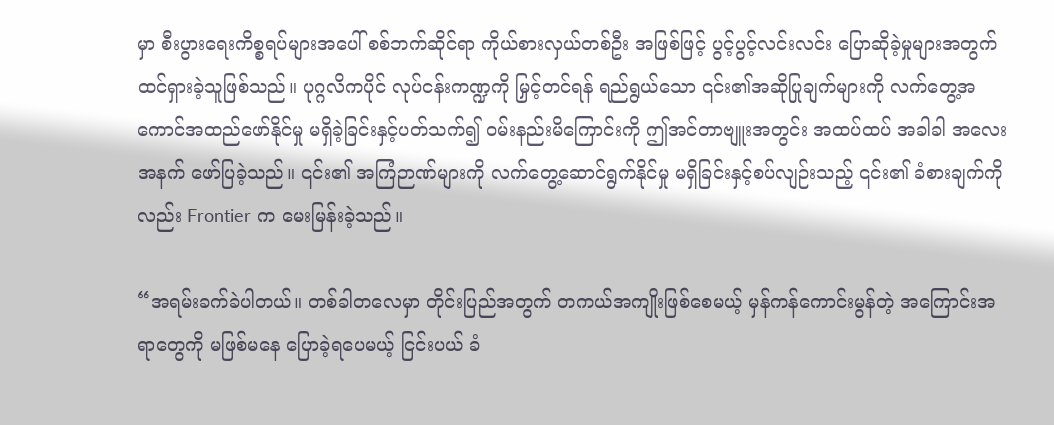မှာ စီးပွားရေးကိစ္စရပ်များအပေါ် စစ်ဘက်ဆိုင်ရာ ကိုယ်စားလှယ်တစ်ဦး အဖြစ်ဖြင့် ပွင့်ပွင့်လင်းလင်း ပြောဆိုခဲ့မှုများအတွက် ထင်ရှားခဲ့သူဖြစ်သည်။ ပုဂ္ဂလိကပိုင် လုပ်ငန်းကဏ္ဍကို မြှင့်တင်ရန် ရည်ရွယ်သော ၎င်း၏အဆိုပြုချက်များကို လက်တွေ့အကောင်အထည်ဖော်နိုင်မှု မရှိခဲ့ခြင်းနှင့်ပတ်သက်၍ ဝမ်းနည်းမိကြောင်းကို ဤအင်တာဗျူးအတွင်း အထပ်ထပ် အခါခါ အလေးအနက် ဖော်ပြခဲ့သည်။ ၎င်း၏ အကြံဉာဏ်များကို လက်တွေ့ဆောင်ရွက်နိုင်မှု မရှိခြင်းနှင့်စပ်လျဉ်းသည့် ၎င်း၏ ခံစားချက်ကိုလည်း Frontier က မေးမြန်းခဲ့သည်။

“အရမ်းခက်ခဲပါတယ်။ တစ်ခါတလေမှာ တိုင်းပြည်အတွက် တကယ်အကျိုးဖြစ်စေမယ့် မှန်ကန်ကောင်းမွန်တဲ့ အကြောင်းအရာတွေကို မဖြစ်မနေ ပြောခဲ့ရပေမယ့် ငြင်းပယ် ခံ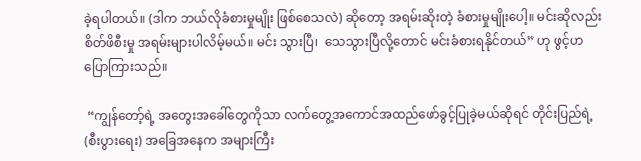ခဲ့ရပါတယ်။ (ဒါက ဘယ်လိုခံစားမှုမျိုး ဖြစ်စေသလဲ) ဆိုတော့ အရမ်းဆိုးတဲ့ ခံစားမှုမျိုးပေါ့။ မင်းဆိုလည်း စိတ်ဖိစီးမှု အရမ်းများပါလိမ့်မယ်။ မင်း သွားပြီ၊  သေသွားပြီလို့တောင် မင်းခံစားရနိုင်တယ်” ဟု ဖွင့်ဟ ပြောကြားသည်။

 “ကျွန်တော့်ရဲ့ အတွေးအခေါ်တွေကိုသာ လက်တွေ့အကောင်အထည်ဖော်ခွင့်ပြုခဲ့မယ်ဆိုရင် တိုင်းပြည်ရဲ့(စီးပွားရေး) အခြေအနေက အများကြီး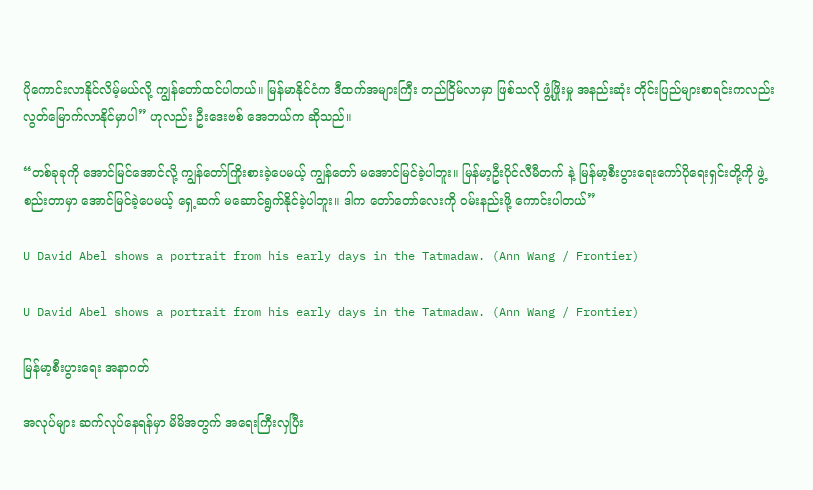ပိုကောင်းလာနိုင်လိမ့်မယ်လို့ ကျွန်တော်ထင်ပါတယ်။ မြန်မာနိုင်ငံက ဒီထက်အများကြီး တည်ငြိမ်လာမှာ ဖြစ်သလို ဖွံ့ဖြိုးမှု အနည်းဆုံး တိုင်းပြည်များစာရင်းကလည်း လွတ်မြောက်လာနိုင်မှာပါ” ဟုလည်း ဦးဒေးဗစ် အေဘယ်က ဆိုသည်။

“တစ်ခုခုကို အောင်မြင်အောင်လို့ ကျွန်တော်ကြိုးစားခဲ့ပေမယ့် ကျွန်တော် မအောင်မြင်ခဲ့ပါဘူး။ မြန်မာ့ဦးပိုင်လီမီတက် နဲ့ မြန်မာ့စီးပွားရေးကော်ပိုရေးရှင်းတို့ကို ဖွဲ့စည်းတာမှာ အောင်မြင်ခဲ့ပေမယ့် ရှေ့ဆက် မဆောင်ရွက်နိုင်ခဲ့ပါဘူး။ ဒါက တော်တော်လေးကို ဝမ်းနည်းဖို့ ကောင်းပါတယ်”

U David Abel shows a portrait from his early days in the Tatmadaw. (Ann Wang / Frontier)

U David Abel shows a portrait from his early days in the Tatmadaw. (Ann Wang / Frontier)

မြန်မာ့စီးပွားရေး အနာဂတ်

အလုပ်များ ဆက်လုပ်နေရန်မှာ မိမိအတွက် အရေးကြီးလှပြီး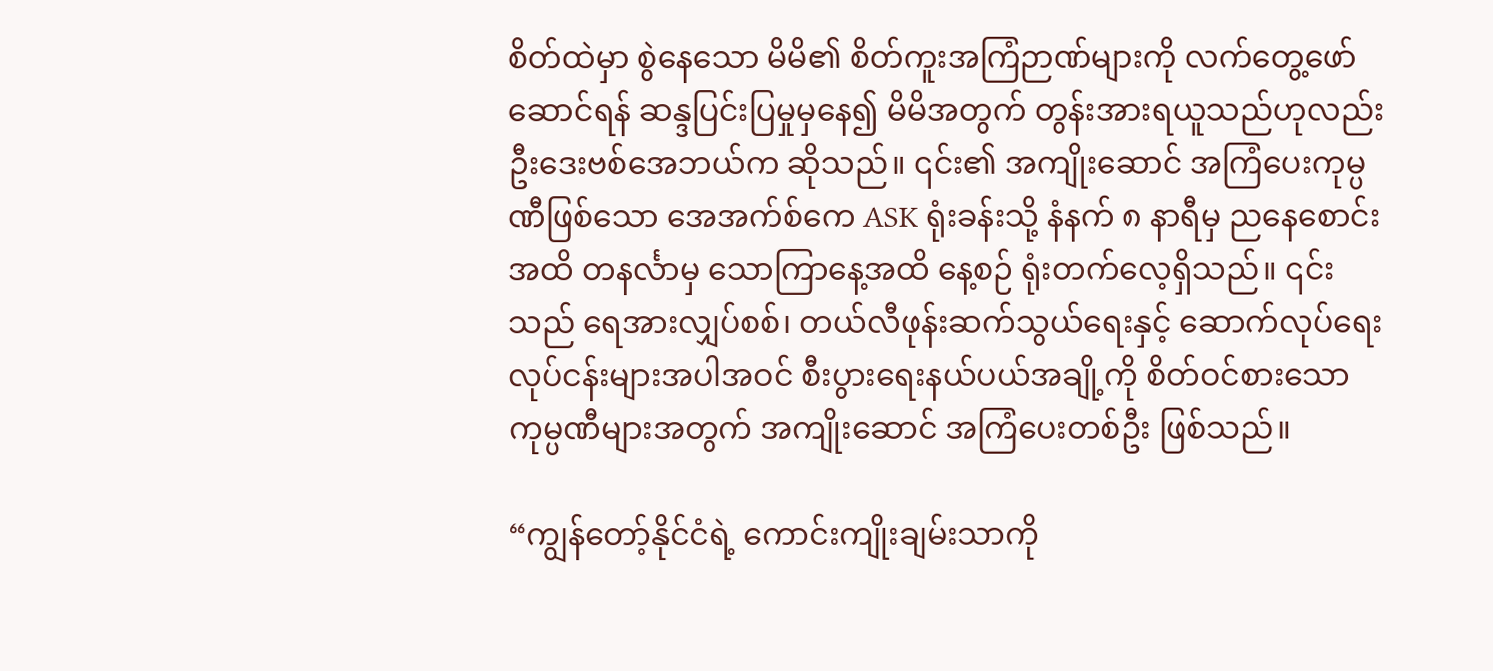စိတ်ထဲမှာ စွဲနေသော မိမိ၏ စိတ်ကူးအကြံဉာဏ်များကို လက်တွေ့ဖော်ဆောင်ရန် ဆန္ဒပြင်းပြမှုမှနေ၍ မိမိအတွက် တွန်းအားရယူသည်ဟုလည်း ဦးဒေးဗစ်အေဘယ်က ဆိုသည်။ ၎င်း၏ အကျိုးဆောင် အကြံပေးကုမ္ပဏီဖြစ်သော အေအက်စ်ကေ ASK ရုံးခန်းသို့ နံနက် ၈ နာရီမှ ညနေစောင်းအထိ တနင်္လာမှ သောကြာနေ့အထိ နေ့စဉ် ရုံးတက်လေ့ရှိသည်။ ၎င်းသည် ရေအားလျှပ်စစ်၊ တယ်လီဖုန်းဆက်သွယ်ရေးနှင့် ဆောက်လုပ်ရေးလုပ်ငန်းများအပါအဝင် စီးပွားရေးနယ်ပယ်အချို့ကို စိတ်ဝင်စားသော ကုမ္ပဏီများအတွက် အကျိုးဆောင် အကြံပေးတစ်ဦး ဖြစ်သည်။

“ကျွန်တော့်နိုင်ငံရဲ့ ကောင်းကျိုးချမ်းသာကို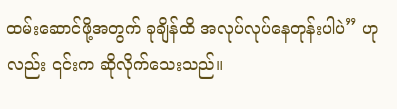ထမ်းဆောင်ဖို့အတွက် ခုချိန်ထိ အလုပ်လုပ်နေတုန်းပါပဲ” ဟုလည်း ၎င်းက ဆိုလိုက်သေးသည်။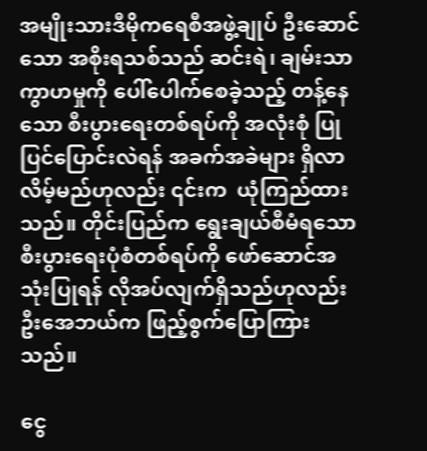အမျိုးသားဒီမိုကရေစီအဖွဲ့ချုပ် ဦးဆောင်သော အစိုးရသစ်သည် ဆင်းရဲ၊ ချမ်းသာကွာဟမှုကို ပေါ်ပေါက်စေခဲ့သည့် တန့်နေသော စီးပွားရေးတစ်ရပ်ကို အလုံးစုံ ပြုပြင်ပြောင်းလဲရန် အခက်အခဲများ ရှိလာလိမ့်မည်ဟုလည်း ၎င်းက  ယုံကြည်ထားသည်။ တိုင်းပြည်က ရွေးချယ်စီမံရသော စီးပွားရေးပုံစံတစ်ရပ်ကို ဖော်ဆောင်အသုံးပြုရန် လိုအပ်လျက်ရှိသည်ဟုလည်း ဦးအေဘယ်က ဖြည့်စွက်ပြောကြားသည်။

ငွေ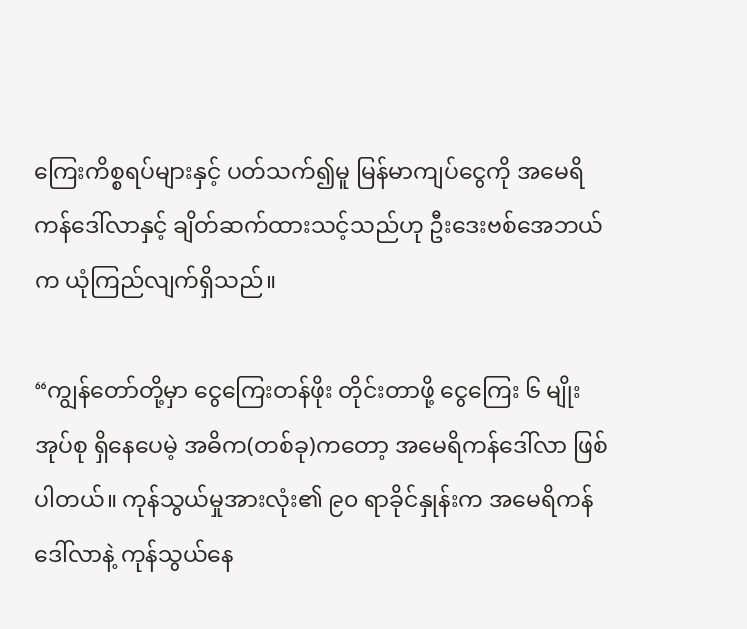ကြေးကိစ္စရပ်များနှင့် ပတ်သက်၍မူ မြန်မာကျပ်ငွေကို အမေရိကန်ဒေါ်လာနှင့် ချိတ်ဆက်ထားသင့်သည်ဟု ဦးဒေးဗစ်အေဘယ်က ယုံကြည်လျက်ရှိသည်။

“ကျွန်တော်တို့မှာ ငွေကြေးတန်ဖိုး တိုင်းတာဖို့ ငွေကြေး ၆ မျိုး အုပ်စု ရှိနေပေမဲ့ အဓိက(တစ်ခု)ကတော့ အမေရိကန်ဒေါ်လာ ဖြစ်ပါတယ်။ ကုန်သွယ်မှုအားလုံး၏ ၉၀ ရာခိုင်နှုန်းက အမေရိကန်ဒေါ်လာနဲ့ ကုန်သွယ်နေ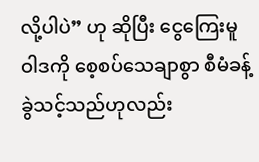လို့ပါပဲ” ဟု ဆိုပြီး ငွေကြေးမူဝါဒကို စေ့စပ်သေချာစွာ စီမံခန့်ခွဲသင့်သည်ဟုလည်း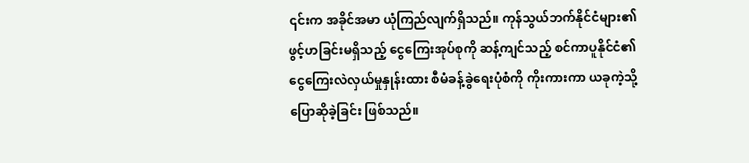၎င်းက အခိုင်အမာ ယုံကြည်လျက်ရှိသည်။ ကုန်သွယ်ဘက်နိုင်ငံများ၏ ဖွင့်ဟခြင်းမရှိသည့် ငွေကြေးအုပ်စုကို ဆန့်ကျင်သည့် စင်ကာပူနိုင်ငံ၏ ငွေကြေးလဲလှယ်မှုနှုန်းထား စီမံခန့်ခွဲရေးပုံစံကို ကိုးကားကာ ယခုကဲ့သို့ ပြောဆိုခဲ့ခြင်း ဖြစ်သည်။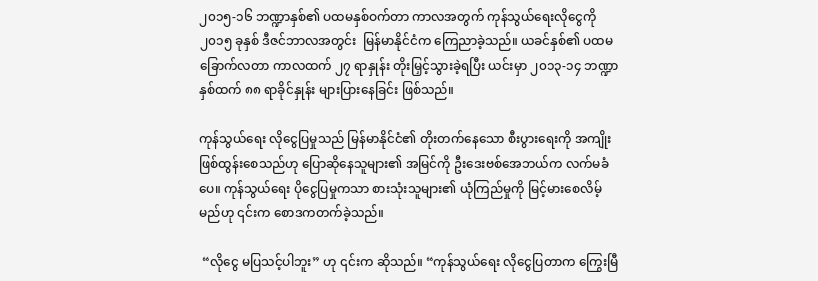၂၀၁၅-၁၆ ဘဏ္ဍာနှစ်၏ ပထမနှစ်ဝက်တာ ကာလအတွက် ကုန်သွယ်ရေးလိုငွေကို ၂၀၁၅ ခုနှစ် ဒီဇင်ဘာလအတွင်း  မြန်မာနိုင်ငံက ကြေညာခဲ့သည်။ ယခင်နှစ်၏ ပထမခြောက်လတာ ကာလထက် ၂၇ ရာနှုန်း တိုးမြှင့်သွားခဲ့ရပြီး ယင်းမှာ ၂၀၁၃-၁၄ ဘဏ္ဍာနှစ်ထက် ၈၈ ရာခိုင်နှုန်း များပြားနေခြင်း ဖြစ်သည်။

ကုန်သွယ်ရေး လိုငွေပြမှုသည် မြန်မာနိုင်ငံ၏ တိုးတက်နေသော စီးပွားရေးကို အကျိုးဖြစ်ထွန်းစေသည်ဟု ပြောဆိုနေသူများ၏ အမြင်ကို ဦးဒေးဗစ်အေဘယ်က လက်မခံပေ။ ကုန်သွယ်ရေး ပိုငွေပြမှုကသာ စားသုံးသူများ၏ ယုံကြည်မှုကို မြင့်မားစေလိမ့်မည်ဟု ၎င်းက စောဒကတက်ခဲ့သည်။

 “လိုငွေ မပြသင့်ပါဘူး” ဟု ၎င်းက ဆိုသည်။ “ကုန်သွယ်ရေး လိုငွေပြတာက ကြွေးမြီ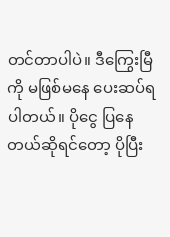တင်တာပါပဲ။ ဒီကြွေးမြီကို မဖြစ်မနေ ပေးဆပ်ရပါတယ်။ ပိုငွေ ပြနေတယ်ဆိုရင်တော့ ပိုပြီး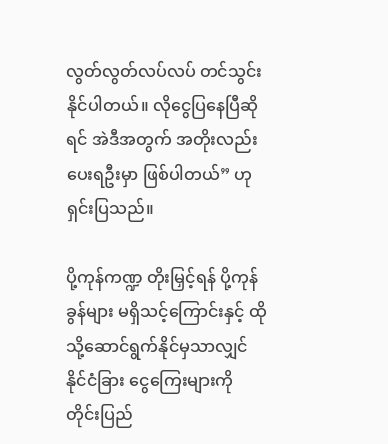လွတ်လွတ်လပ်လပ် တင်သွင်းနိုင်ပါတယ်။ လိုငွေပြနေပြီဆိုရင် အဲဒီအတွက် အတိုးလည်း ပေးရဦးမှာ ဖြစ်ပါတယ်” ဟု ရှင်းပြသည်။

ပို့ကုန်ကဏ္ဍ တိုးမြှင့်ရန် ပို့ကုန်ခွန်များ မရှိသင့်ကြောင်းနှင့် ထိုသို့ဆောင်ရွက်နိုင်မှသာလျှင် နိုင်ငံခြား ငွေကြေးများကို  တိုင်းပြည်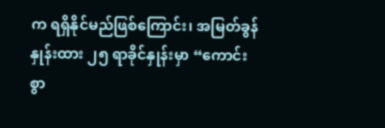က ရရှိနိုင်မည်ဖြစ်ကြောင်း၊ အမြတ်ခွန်နှုန်းထား ၂၅ ရာခိုင်နှုန်းမှာ “ကောင်းစွာ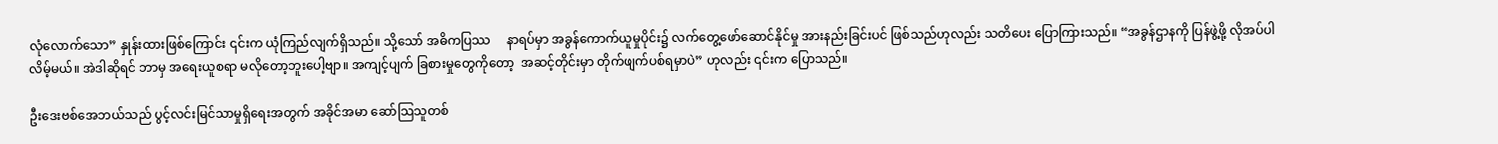လုံလောက်သော” နှုန်းထားဖြစ်ကြောင်း ၎င်းက ယုံကြည်လျက်ရှိသည်။ သို့သော် အဓိကပြဿ     နာရပ်မှာ အခွန်ကောက်ယူမှုပိုင်း၌ လက်တွေ့ဖော်ဆောင်နိုင်မှု အားနည်းခြင်းပင် ဖြစ်သည်ဟုလည်း သတိပေး ပြောကြားသည်။ “အခွန်ဌာနကို ပြန်ဖွဲ့ဖို့ လိုအပ်ပါလိမ့်မယ်။ အဲဒါဆိုရင် ဘာမှ အရေးယူစရာ မလိုတော့ဘူးပေါ့ဗျာ။ အကျင့်ပျက် ခြစားမှုတွေကိုတော့  အဆင့်တိုင်းမှာ တိုက်ဖျက်ပစ်ရမှာပဲ” ဟုလည်း ၎င်းက ပြောသည်။

ဦးဒေးဗစ်အေဘယ်သည် ပွင့်လင်းမြင်သာမှုရှိရေးအတွက် အခိုင်အမာ ဆော်သြသူတစ်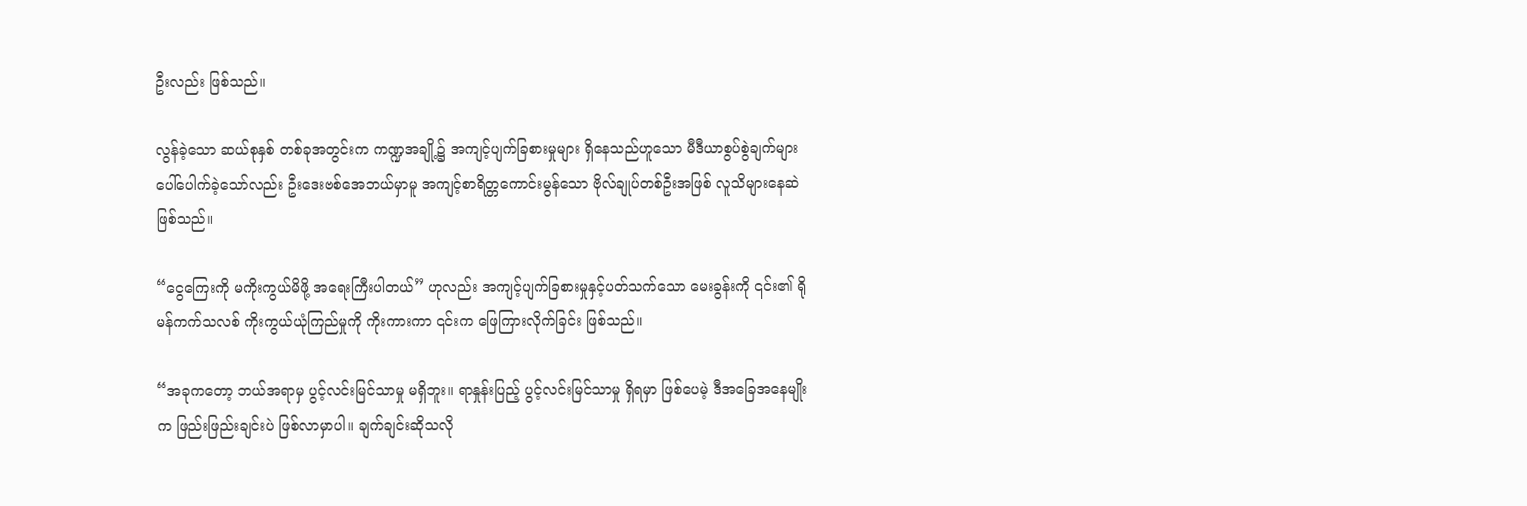ဦးလည်း ဖြစ်သည်။

လွန်ခဲ့သော ဆယ်စုနှစ် တစ်ခုအတွင်းက ကဏ္ဍအချို့၌ အကျင့်ပျက်ခြစားမှုများ ရှိနေသည်ဟူသော မီဒီယာစွပ်စွဲချက်များ ပေါ်ပေါက်ခဲ့သော်လည်း ဦးဒေးဗစ်အေဘယ်မှာမူ အကျင့်စာရိတ္တကောင်းမွန်သော ဗိုလ်ချုပ်တစ်ဦးအဖြစ် လူသိများနေဆဲ ဖြစ်သည်။

“ငွေကြေးကို မကိုးကွယ်မိဖို့ အရေးကြီးပါတယ်” ဟုလည်း အကျင့်ပျက်ခြစားမှုနှင့်ပတ်သက်သော မေးခွန်းကို ၎င်း၏ ရိုမန်ကက်သလစ် ကိုးကွယ်ယုံကြည်မှုကို ကိုးကားကာ ၎င်းက ဖြေကြားလိုက်ခြင်း ဖြစ်သည်။

“အခုကတော့ ဘယ်အရာမှ ပွင့်လင်းမြင်သာမှု မရှိဘူး။ ရာနှုန်းပြည့် ပွင့်လင်းမြင်သာမှု ရှိရမှာ ဖြစ်ပေမဲ့ ဒီအခြေအနေမျိုးက ဖြည်းဖြည်းချင်းပဲ ဖြစ်လာမှာပါ။ ချက်ချင်းဆိုသလို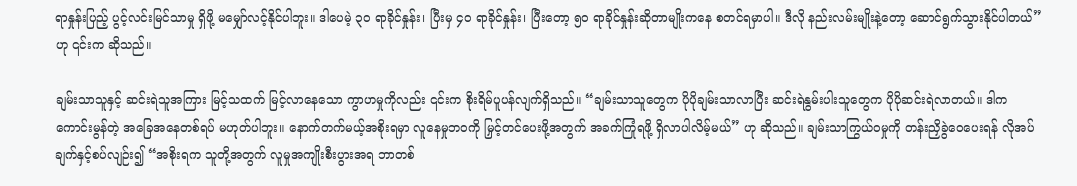ရာနှုန်းပြည့် ပွင့်လင်းမြင်သာမှု ရှိဖို့ မမျှော်လင့်နိုင်ပါဘူး။ ဒါပေမဲ့ ၃၀ ရာခိုင်နှုန်း၊ ပြီးမှ ၄၀ ရာခိုင်နှုန်း၊ ပြီးတော့ ၅၀ ရာခိုင်နှုန်းဆိုတာမျိုးကနေ စတင်ရမှာပါ။ ဒီလို နည်းလမ်းမျိုးနဲ့တော့ ဆောင်ရွက်သွားနိုင်ပါတယ်” ဟု ၎င်းက ဆိုသည်။

ချမ်းသာသူနှင့် ဆင်းရဲသူအကြား မြင့်သထက် မြင့်လာနေသော ကွာဟမှုကိုလည်း ၎င်းက စိုးရိမ်ပူပန်လျက်ရှိသည်။ “ချမ်းသာသူတွေက ပိုပိုချမ်းသာလာပြီး ဆင်းရဲနွမ်းပါးသူတွေက ပိုပိုဆင်းရဲလာတယ်။ ဒါက ကောင်းမွန်တဲ့ အခြေအနေတစ်ရပ် မဟုတ်ပါဘူး။ နောက်တက်မယ့်အစိုးရမှာ လူနေမှုဘဝကို မြှင့်တင်ပေးဖို့အတွက် အခက်ကြုံရဖို့ ရှိလာပါလိမ့်မယ်” ဟု ဆိုသည်။ ချမ်းသာကြွယ်ဝမှုကို တန်းညှိခွဲဝေပေးရန် လိုအပ်ချက်နှင့်စပ်လျဉ်း၍ “အစိုးရက သူတို့အတွက် လူမှုအကျိုးစီးပွားအရ ဘာတစ်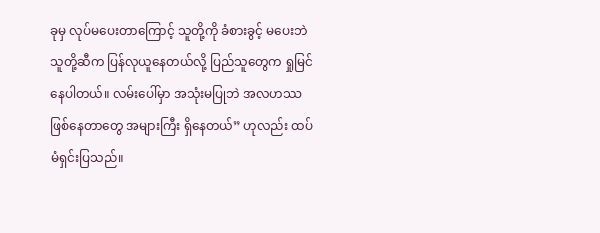ခုမှ လုပ်မပေးတာကြောင့် သူတို့ကို ခံစားခွင့် မပေးဘဲ သူတို့ဆီက ပြန်လုယူနေတယ်လို့ ပြည်သူတွေက ရှုမြင်နေပါတယ်။ လမ်းပေါ်မှာ အသုံးမပြုဘဲ အလဟဿ      ဖြစ်နေတာတွေ အများကြီး ရှိနေတယ်” ဟုလည်း ထပ်မံရှင်းပြသည်။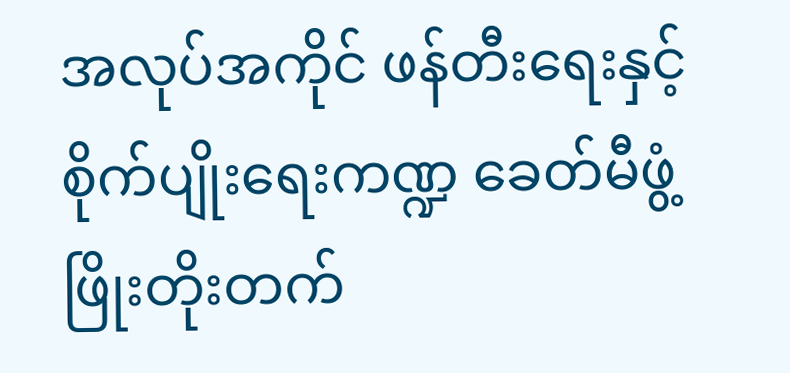အလုပ်အကိုင် ဖန်တီးရေးနှင့် စိုက်ပျိုးရေးကဏ္ဍ ခေတ်မီဖွံ့ဖြိုးတိုးတက်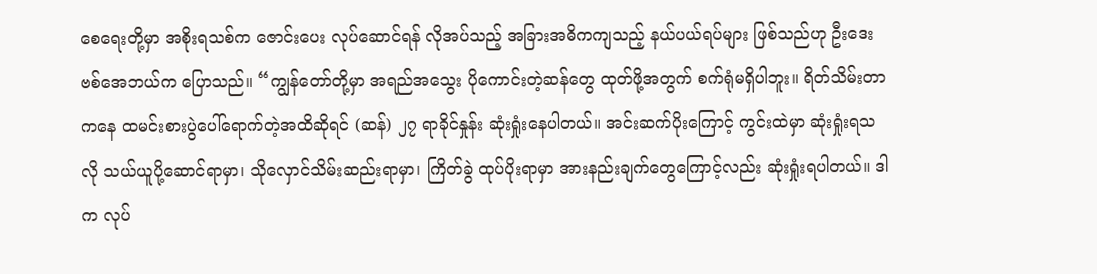စေရေးတို့မှာ အစိုးရသစ်က ဇောင်းပေး လုပ်ဆောင်ရန် လိုအပ်သည့် အခြားအဓိကကျသည့် နယ်ပယ်ရပ်များ ဖြစ်သည်ဟု ဦးဒေးဗစ်အေဘယ်က ပြောသည်။ “ကျွန်တော်တို့မှာ အရည်အသွေး ပိုကောင်းတဲ့ဆန်တွေ ထုတ်ဖို့အတွက် စက်ရုံမရှိပါဘူး။ ရိတ်သိမ်းတာကနေ ထမင်းစားပွဲပေါ်ရောက်တဲ့အထိဆိုရင် (ဆန်) ၂၇ ရာခိုင်နှုန်း ဆုံးရှုံးနေပါတယ်။ အင်းဆက်ပိုးကြောင့် ကွင်းထဲမှာ ဆုံးရှုံးရသလို သယ်ယူပို့ဆောင်ရာမှာ၊ သိုလှောင်သိမ်းဆည်းရာမှာ၊ ကြိတ်ခွဲ ထုပ်ပိုးရာမှာ အားနည်းချက်တွေကြောင့်လည်း ဆုံးရှုံးရပါတယ်။ ဒါက လုပ်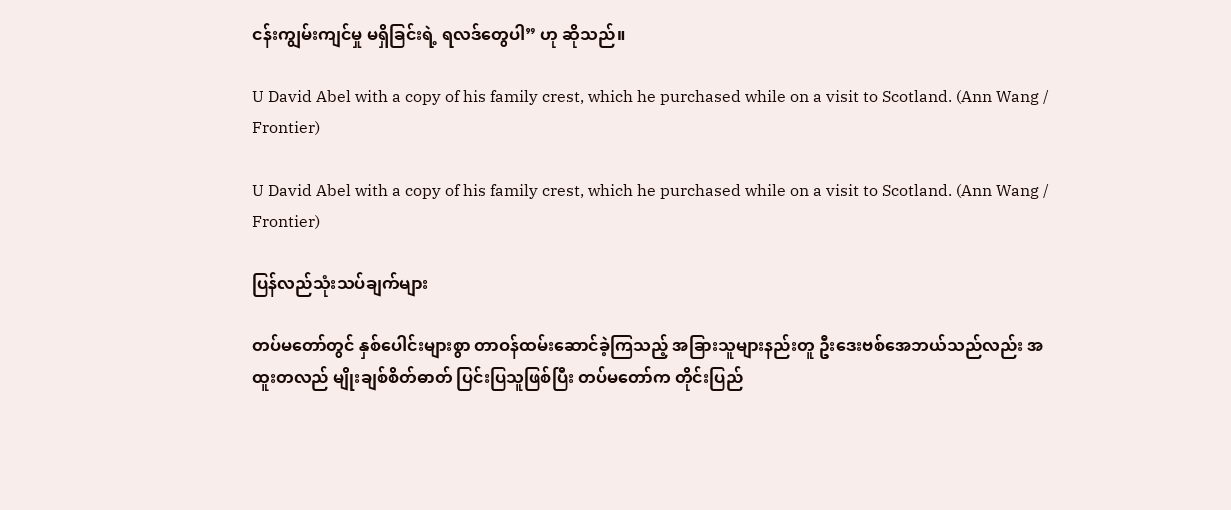ငန်းကျွမ်းကျင်မှု မရှိခြင်းရဲ့ ရလဒ်တွေပါ” ဟု ဆိုသည်။

U David Abel with a copy of his family crest, which he purchased while on a visit to Scotland. (Ann Wang / Frontier)

U David Abel with a copy of his family crest, which he purchased while on a visit to Scotland. (Ann Wang / Frontier)

ပြန်လည်သုံးသပ်ချက်များ

တပ်မတော်တွင် နှစ်ပေါင်းများစွာ တာဝန်ထမ်းဆောင်ခဲ့ကြသည့် အခြားသူများနည်းတူ ဦးဒေးဗစ်အေဘယ်သည်လည်း အထူးတလည် မျိုးချစ်စိတ်ဓာတ် ပြင်းပြသူဖြစ်ပြီး တပ်မတော်က တိုင်းပြည်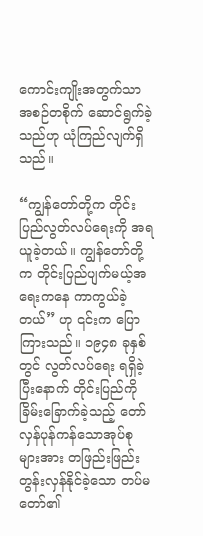ကောင်းကျိုးအတွက်သာ အစဉ်တစိုက် ဆောင်ရွက်ခဲ့သည်ဟု ယုံကြည်လျက်ရှိသည်။

“ကျွန်တော်တို့က တိုင်းပြည်လွတ်လပ်ရေးကို အရယူခဲ့တယ်။ ကျွန်တော်တို့က တိုင်းပြည်ပျက်မယ့်အရေးကနေ ကာကွယ်ခဲ့တယ်” ဟု ၎င်းက ပြောကြားသည်။ ၁၉၄၈ ခုနှစ်တွင် လွတ်လပ်ရေး ရရှိခဲ့ပြီးနောက် တိုင်းပြည်ကို  ခြိမ်းခြောက်ခဲ့သည့် တော်လှန်ပုန်ကန်သောအုပ်စုများအား တဖြည်းဖြည်း တွန်းလှန်နိုင်ခဲ့သော တပ်မတော်၏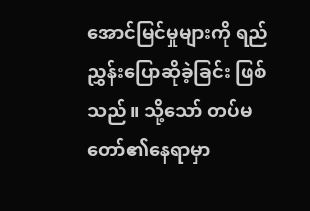အောင်မြင်မှုများကို ရည်ညွှန်းပြောဆိုခဲ့ခြင်း ဖြစ်သည်။ သို့သော် တပ်မတော်၏နေရာမှာ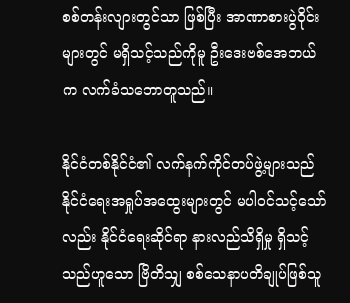စစ်တန်းလျားတွင်သာ ဖြစ်ပြီး အာဏာစားပွဲဝိုင်းများတွင် မရှိသင့်သည်ကိုမူ ဦးဒေးဗစ်အေဘယ်က လက်ခံသဘောတူသည်။

နိုင်ငံတစ်နိုင်ငံ၏ လက်နက်ကိုင်တပ်ဖွဲ့များသည် နိုင်ငံရေးအရှုပ်အထွေးများတွင် မပါဝင်သင့်သော်လည်း နိုင်ငံရေးဆိုင်ရာ နားလည်သိရှိမှု ရှိသင့်သည်ဟူသော ဗြိတိသျှ စစ်သေနာပတိချုပ်ဖြစ်သူ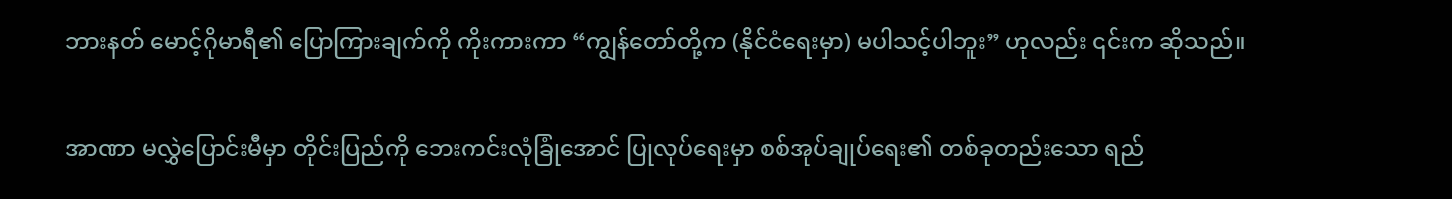ဘားနတ် မောင့်ဂိုမာရီ၏ ပြောကြားချက်ကို ကိုးကားကာ “ကျွန်တော်တို့က (နိုင်ငံရေးမှာ) မပါသင့်ပါဘူး” ဟုလည်း ၎င်းက ဆိုသည်။

အာဏာ မလွှဲပြောင်းမီမှာ တိုင်းပြည်ကို ဘေးကင်းလုံခြုံအောင် ပြုလုပ်ရေးမှာ စစ်အုပ်ချုပ်ရေး၏ တစ်ခုတည်းသော ရည်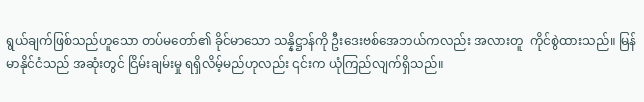ရွယ်ချက်ဖြစ်သည်ဟူသော တပ်မတော်၏ ခိုင်မာသော သန္နိဋ္ဌာန်ကို ဦးဒေးဗစ်အေဘယ်ကလည်း အလားတူ  ကိုင်စွဲထားသည်။ မြန်မာနိုင်ငံသည် အဆုံးတွင် ငြိမ်းချမ်းမှု ရရှိလိမ့်မည်ဟုလည်း ၎င်းက ယုံကြည်လျက်ရှိသည်။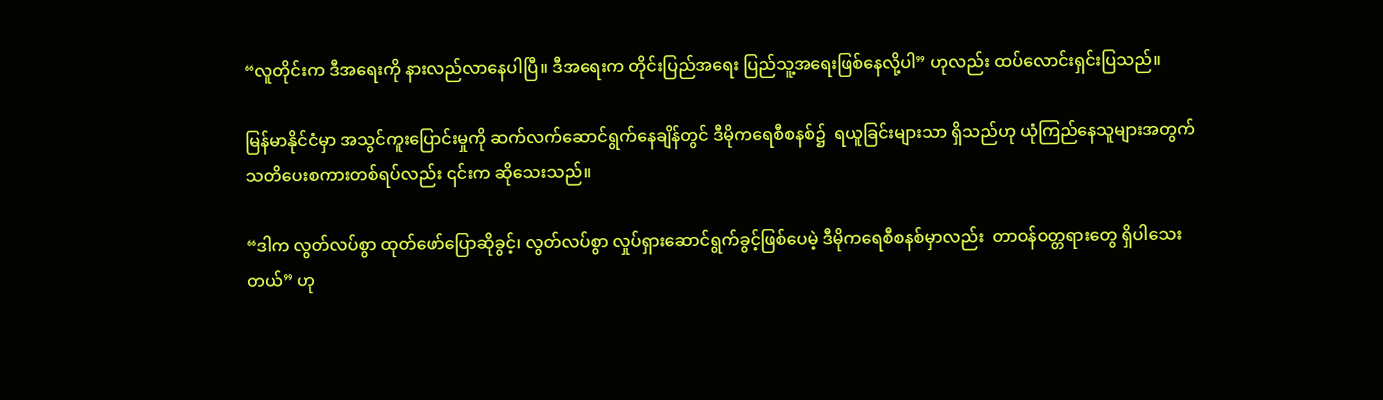“လူတိုင်းက ဒီအရေးကို နားလည်လာနေပါပြီ။ ဒီအရေးက တိုင်းပြည်အရေး ပြည်သူ့အရေးဖြစ်နေလို့ပါ” ဟုလည်း ထပ်လောင်းရှင်းပြသည်။

မြန်မာနိုင်ငံမှာ အသွင်ကူးပြောင်းမှုကို ဆက်လက်ဆောင်ရွက်နေချိန်တွင် ဒီမိုကရေစီစနစ်၌  ရယူခြင်းများသာ ရှိသည်ဟု ယုံကြည်နေသူများအတွက် သတိပေးစကားတစ်ရပ်လည်း ၎င်းက ဆိုသေးသည်။

“ဒါက လွတ်လပ်စွာ ထုတ်ဖော်ပြောဆိုခွင့်၊ လွတ်လပ်စွာ လှုပ်ရှားဆောင်ရွက်ခွင့်ဖြစ်ပေမဲ့ ဒီမိုကရေစီစနစ်မှာလည်း  တာဝန်ဝတ္တရားတွေ ရှိပါသေးတယ်” ဟု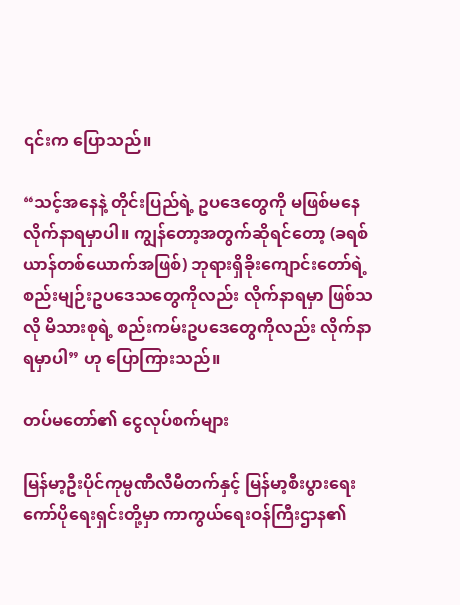၎င်းက ပြောသည်။

“သင့်အနေနဲ့ တိုင်းပြည်ရဲ့ ဥပဒေတွေကို မဖြစ်မနေ လိုက်နာရမှာပါ။ ကျွန်တော့အတွက်ဆိုရင်တော့ (ခရစ်ယာန်တစ်ယောက်အဖြစ်) ဘုရားရှိခိုးကျောင်းတော်ရဲ့ စည်းမျဉ်းဥပဒေသတွေကိုလည်း လိုက်နာရမှာ ဖြစ်သလို မိသားစုရဲ့ စည်းကမ်းဥပဒေတွေကိုလည်း လိုက်နာရမှာပါ” ဟု ပြောကြားသည်။

တပ်မတော်၏ ငွေလုပ်စက်များ

မြန်မာ့ဦးပိုင်ကုမ္ပဏီလီမီတက်နှင့် မြန်မာ့စီးပွားရေးကော်ပိုရေးရှင်းတို့မှာ ကာကွယ်ရေးဝန်ကြီးဌာန၏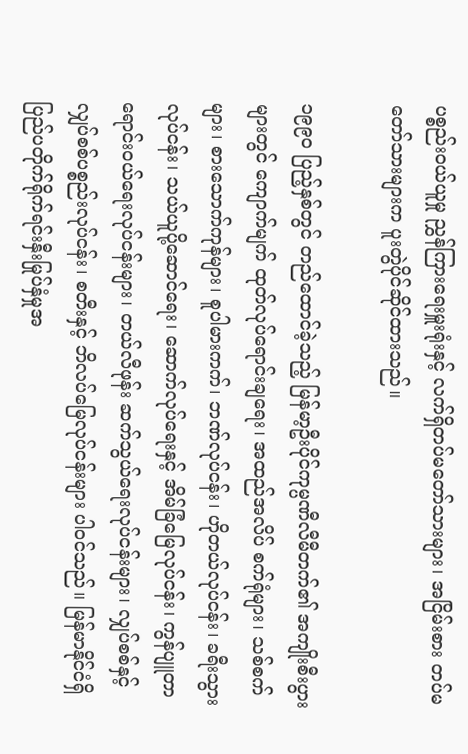ပစ္စည်းဝယ်ယူမှု ညွှန်ကြားရေးမှူးရုံးနှင့် လက်ရှိတပ်မတော်သားများ၊ အငြိမ်းစား တပ်မတော်သားများက ပူးတွဲပိုင်ဆိုင်ထားသည်။

၁၉၉၀ ပြည့်နှစ်တွင် တည်ထောင်ခဲ့သည့် မြန်မာ့ဦးပိုင်ကုမ္ပဏီလီမီတက်၏ အကျိုးစီးပွားများတွင် ကျောက်မျက် ထုတ်လုပ်ရောင်းချရေး၊ အထည်အလိပ် စက်ရုံများ၊ သစ်စက်များ၊ စားသောက်ကုန်များ၊ စူပါမားကက်၊ ဘဏ်လုပ်ငန်း၊ ဟိုတယ်လုပ်ငန်း၊ ခရီးသွားလုပ်ငန်း၊ သယ်ယူပို့ဆောင်ရေး၊ ဆောက်လုပ်ရေးနှင့် အိမ်ခြံမြေလုပ်ငန်း၊ ကွန်ပျူတာ ရောင်းဝယ်ရေးလုပ်ငန်းများ၊ တယ်လီဖုန်း ဆက်သွယ်ရေးလုပ်ငန်းများ၊ လျှပ်စစ်နှင့် လျှပ်စစ်ပစ္စည်းလုပ်ငန်း၊ စတီးနှင့် ဘိလပ်မြေလုပ်ငန်းများ ပါဝင်သည်။ မြန်မာနိုင်ငံရှိ ပြည်ပတိုက်ရိုက်ရင်းနှီးမြုပ်နှံမှုအ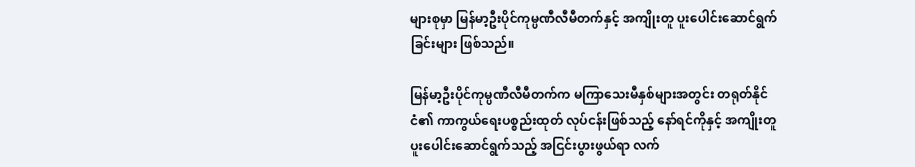များစုမှာ မြန်မာ့ဦးပိုင်ကုမ္ပဏီလီမီတက်နှင့် အကျိုးတူ ပူးပေါင်းဆောင်ရွက်ခြင်းများ ဖြစ်သည်။

မြန်မာ့ဦးပိုင်ကုမ္ပဏီလီမီတက်က မကြာသေးမီနှစ်များအတွင်း တရုတ်နိုင်ငံ၏ ကာကွယ်ရေးပစ္စည်းထုတ် လုပ်ငန်းဖြစ်သည့် နော်ရင်ကိုနှင့် အကျိုးတူ ပူးပေါင်းဆောင်ရွက်သည့် အငြင်းပွားဖွယ်ရာ လက်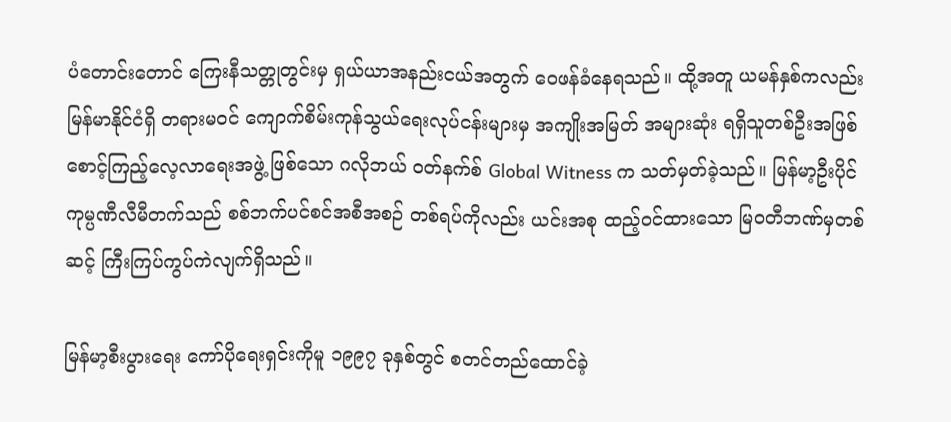ပံတောင်းတောင် ကြေးနီသတ္တုတွင်းမှ ရှယ်ယာအနည်းငယ်အတွက် ဝေဖန်ခံနေရသည်။ ထို့အတူ ယမန်နှစ်ကလည်း မြန်မာနိုင်ငံရှိ တရားမဝင် ကျောက်စိမ်းကုန်သွယ်ရေးလုပ်ငန်းများမှ အကျိုးအမြတ် အများဆုံး ရရှိသူတစ်ဦးအဖြစ် စောင့်ကြည့်လေ့လာရေးအဖွဲ့ ဖြစ်သော ဂလိုဘယ် ဝတ်နက်စ် Global Witness က သတ်မှတ်ခဲ့သည်။ မြန်မာ့ဦးပိုင်ကုမ္ပဏီလီမီတက်သည် စစ်ဘက်ပင်စင်အစီအစဉ် တစ်ရပ်ကိုလည်း ယင်းအစု ထည့်ဝင်ထားသော မြဝတီဘဏ်မှတစ်ဆင့် ကြီးကြပ်ကွပ်ကဲလျက်ရှိသည်။

မြန်မာ့စီးပွားရေး ကော်ပိုရေးရှင်းကိုမူ ၁၉၉၇ ခုနှစ်တွင် စတင်တည်ထောင်ခဲ့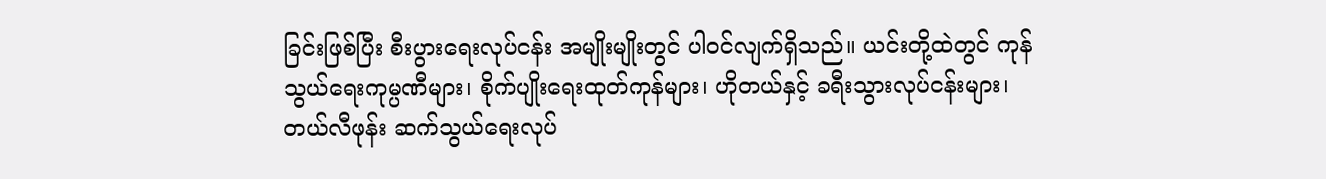ခြင်းဖြစ်ပြီး စီးပွားရေးလုပ်ငန်း အမျိုးမျိုးတွင် ပါဝင်လျက်ရှိသည်။ ယင်းတို့ထဲတွင် ကုန်သွယ်ရေးကုမ္ပဏီများ၊ စိုက်ပျိုးရေးထုတ်ကုန်များ၊ ဟိုတယ်နှင့် ခရီးသွားလုပ်ငန်းများ၊ တယ်လီဖုန်း ဆက်သွယ်ရေးလုပ်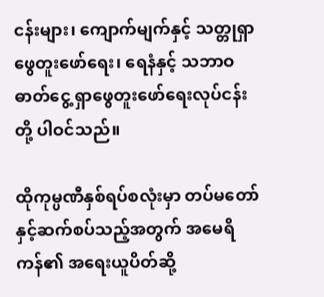ငန်းများ၊ ကျောက်မျက်နှင့် သတ္တုရှာဖွေတူးဖော်ရေး၊ ရေနံနှင့် သဘာဝဓာတ်ငွေ့ ရှာဖွေတူးဖော်ရေးလုပ်ငန်းတို့ ပါဝင်သည်။

ထိုကုမ္ပဏီနှစ်ရပ်စလုံးမှာ တပ်မတော်နှင့်ဆက်စပ်သည့်အတွက် အမေရိကန်၏ အရေးယူပိတ်ဆို့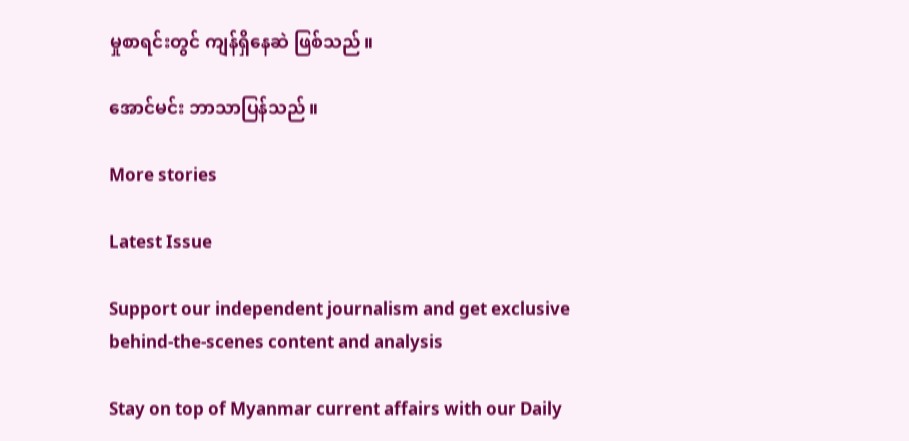မှုစာရင်းတွင် ကျန်ရှိနေဆဲ ဖြစ်သည်။

အောင်မင်း ဘာသာပြန်သည်။

More stories

Latest Issue

Support our independent journalism and get exclusive behind-the-scenes content and analysis

Stay on top of Myanmar current affairs with our Daily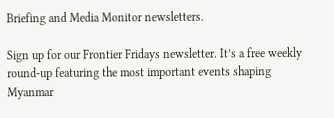Briefing and Media Monitor newsletters.

Sign up for our Frontier Fridays newsletter. It’s a free weekly round-up featuring the most important events shaping Myanmar